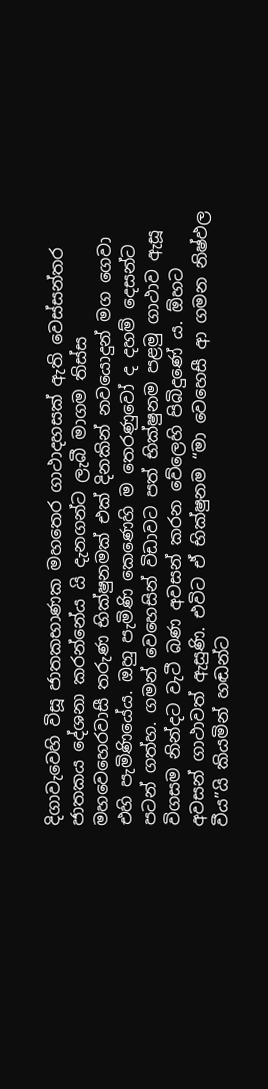දිගාවැවෙහි විසූ ජාතකභාණක මහතෙර ගාථාදහසක් ඇති වෙස්සන්තර ජාතකය දේශනා කරන්නේය යි දැනගන්ට ලැබී මාගම තිස්ස මහවෙහෙරවාසී තරුණ භික්ෂුනමක් එක් දිනකින් නවයොදුන් මග ගෙවා එහි පැමිණියේය. ඔහු පැමිණි කෙණෙහි ම තෙරණුවෝ ද දහම් දෙසන්ට පටන් ගත්හ. ගමන් වෙහෙසින් විඩාවට පත් භික්ෂුනම පළමු ගාථාව ඇසූ විගසම නින්දට වැටී බණ අවසන් කරන වේලෙහි පිබිදුණේ ය. ඕහට අවසන් ගාථාවත් ඇසුණි. එවිට ඒ භික්ෂුනම “මා වෙහෙසී ආ ගමන නිෂ්ඵල වීය”යි කියමින් හඬන්ට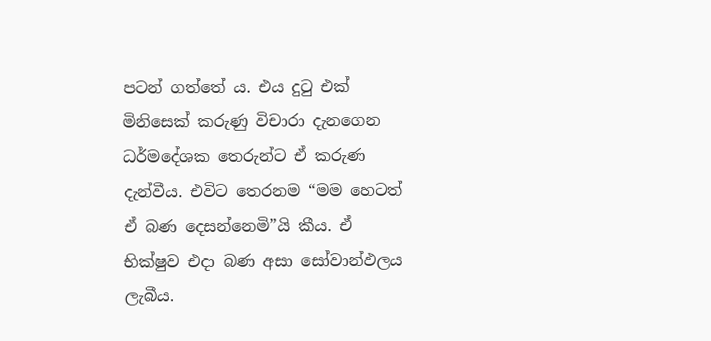පටන් ගත්තේ ය. එය දුටු එක් මිනිසෙක් කරුණු විචාරා දැනගෙන ධර්මදේශක තෙරුන්ට ඒ කරුණ දැන්වීය. එවිට තෙරනම “මම හෙටත් ඒ බණ දෙසන්නෙමි”යි කීය. ඒ භික්ෂුව එදා බණ අසා සෝවාන්ඵලය ලැබීය.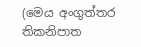(මෙය අංගුත්තර තිකනිපාත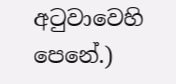අටුවාවෙහි පෙනේ.)